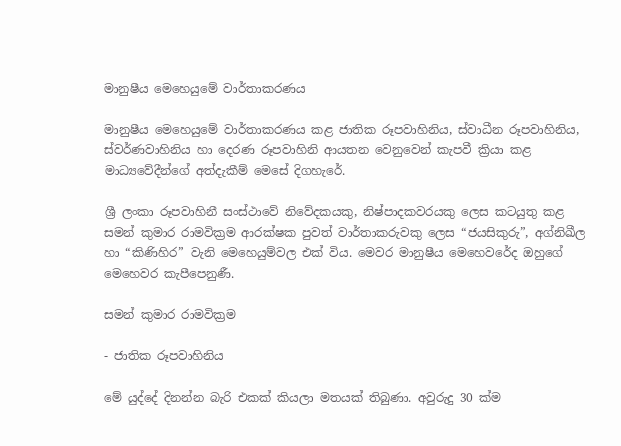මානුෂීය මෙහෙයුමේ වාර්තාකරණය

මානුෂීය මෙහෙයුමේ වාර්තාකරණය කළ ජාතික රූපවාහිනිය, ස්වාධීන රූපවාහිනිය, ස්වර්ණවාහිනිය හා දෙරණ රූපවාහිනි ආයතන වෙනුවෙන් කැපවී ක්‍රියා කළ මාධ්‍යවේදීන්ගේ අත්දැකීම් මෙසේ දිගහැරේ.

ශ්‍රී ලංකා රූපවාහිනී සංස්ථාවේ නිවේදකයකු, නිෂ්පාදකවරයකු ලෙස කටයුතු කළ සමන් කුමාර රාමවික්‍රම ආරක්ෂක පුවත් වාර්තාකරුවකු ලෙස “ජයසිකුරු”, අග්නිඛීල හා “කිණිහිර” වැනි මෙහෙයුම්වල එක් විය. මෙවර මානුෂීය මෙහෙවරේද ඔහුගේ මෙහෙවර කැපීපෙනුණී.

සමන් කුමාර රාමවික්‍රම

- ජාතික රූපවාහිනිය

මේ යුද්දේ දිනන්න බැරි එකක් කියලා මතයක් තිබුණා. අවුරුදු 30 ක්ම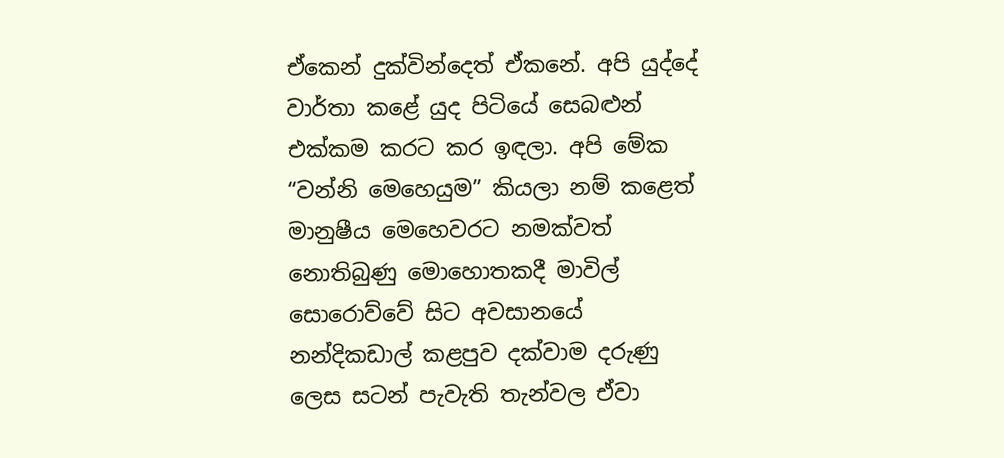ඒකෙන් දුක්වින්දෙත් ඒකනේ. අපි යුද්දේ වාර්තා කළේ යුද පිටියේ සෙබළුන් එක්කම කරට කර ඉඳලා. අපි මේක “වන්නි මෙහෙයුම” කියලා නම් කළෙත් මානුෂීය මෙහෙවරට නමක්වත් නොතිබුණු මොහොතකදී මාවිල් සොරොව්වේ සිට අවසානයේ නන්දිකඩාල් කළපුව දක්වාම දරුණු ලෙස සටන් පැවැති තැන්වල ඒවා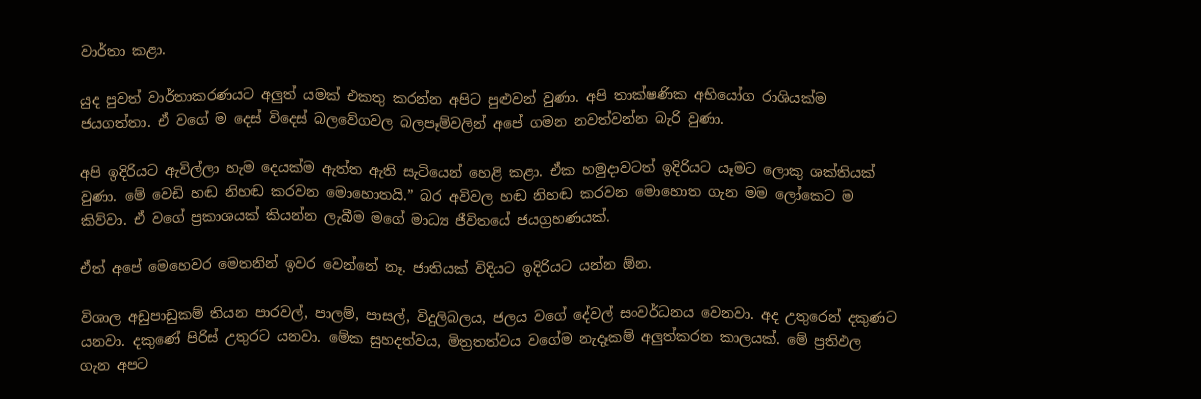වාර්තා කළා.

යුද පුවත් වාර්තාකරණයට අලුත් යමක් එකතු කරන්න අපිට පුළුවන් වුණා. අපි තාක්ෂණික අභියෝග රාශියක්ම ජයගත්තා. ඒ වගේ ම දෙස් විදෙස් බලවේගවල බලපෑම්වලින් අපේ ගමන නවත්වන්න බැරි වුණා.

අපි ඉදිරියට ඇවිල්ලා හැම දෙයක්ම ඇත්ත ඇති සැටියෙන් හෙළි කළා. ඒක හමුදාවටත් ඉදිරියට යෑමට ලොකු ශක්තියක් වුණා. මේ වෙඩි හඬ නිහඬ කරවන මොහොතයි.” බර අවිවල හඬ නිහඬ කරවන මොහොත ගැන මම ලෝකෙට ම කිව්වා. ඒ වගේ ප්‍රකාශයක් කියන්න ලැබීම මගේ මාධ්‍ය ජීවිතයේ ජයග්‍රහණයක්.

ඒත් අපේ මෙහෙවර මෙතනින් ඉවර වෙන්නේ නෑ. ජාතියක් විදියට ඉදිරියට යන්න ඕන.

විශාල අඩුපාඩුකම් තියන පාරවල්, පාලම්, පාසල්, විදුලිබලය, ජලය වගේ දේවල් සංවර්ධනය වෙනවා. අද උතුරෙන් දකුණට යනවා. දකුණේ පිරිස් උතුරට යනවා. මේක සුහදත්වය, මිත්‍රතත්වය වගේම නැදෑකම් අලුත්කරන කාලයක්. මේ ප්‍රතිඵල ගැන අපට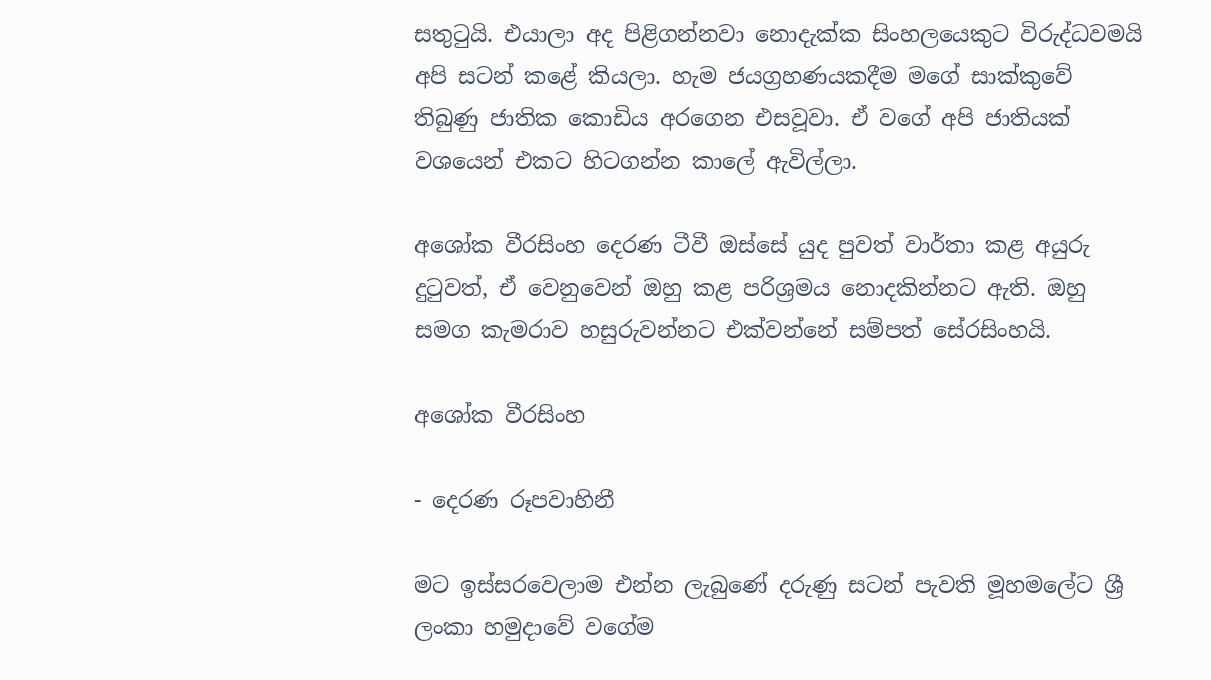සතුටුයි. එයාලා අද පිළිගන්නවා නොදැක්ක සිංහලයෙකුට විරුද්ධවමයි අපි සටන් කළේ කියලා. හැම ජයග්‍රහණයකදීම මගේ සාක්කුවේ තිබුණු ජාතික කොඩිය අරගෙන එසවූවා. ඒ වගේ අපි ජාතියක් වශයෙන් එකට හිටගන්න කාලේ ඇවිල්ලා.

අශෝක වීරසිංහ දෙරණ ටීවී ඔස්සේ යුද පුවත් වාර්තා කළ අයුරු දුටුවත්, ඒ වෙනුවෙන් ඔහු කළ පරිශ්‍රමය නොදකින්නට ඇති. ඔහු සමග කැමරාව හසුරුවන්නට එක්වන්නේ සම්පත් සේරසිංහයි.

අශෝක වීරසිංහ

- දෙරණ රූපවාහිනී

මට ඉස්සරවෙලාම එන්න ලැබුණේ දරුණු සටන් පැවති මූහමලේට ශ්‍රී ලංකා හමුදාවේ වගේම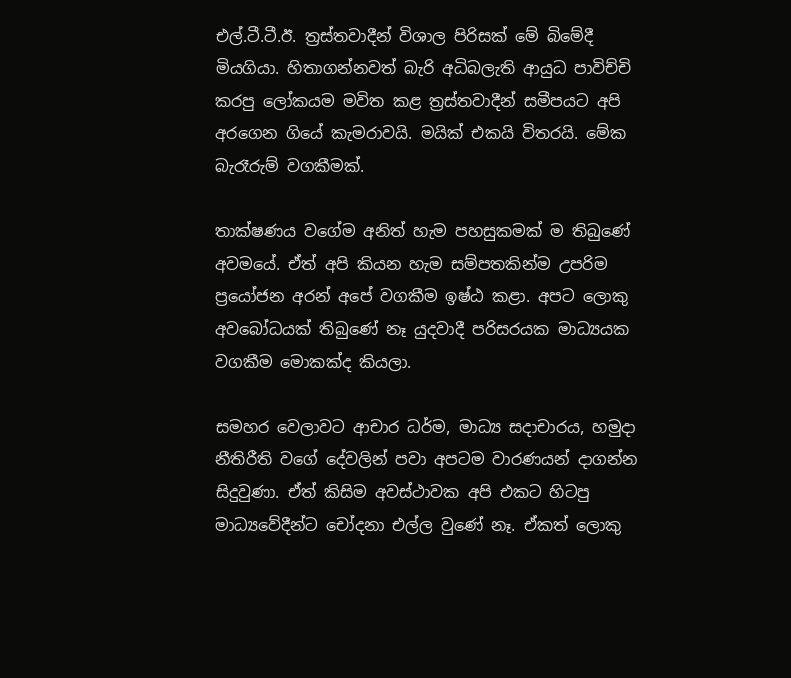එල්.ටී.ටී.ඊ. ත්‍රස්තවාදීන් විශාල පිරිසක් මේ බිමේදී මියගියා. හිතාගන්නවත් බැරි අධිබලැති ආයුධ පාවිච්චි කරපු ලෝකයම මවිත කළ ත්‍රස්තවාදීන් සමීපයට අපි අරගෙන ගියේ කැමරාවයි. මයික් එකයි විතරයි. මේක බැරෑරුම් වගකීමක්.

තාක්ෂණය වගේම අනිත් හැම පහසුකමක් ම තිබුණේ අවමයේ. ඒත් අපි කියන හැම සම්පතකින්ම උපරිම ප්‍රයෝජන අරන් අපේ වගකීම ඉෂ්ඨ කළා. අපට ලොකු අවබෝධයක් තිබුණේ නෑ යුදවාදී පරිසරයක මාධ්‍යයක වගකීම මොකක්ද කියලා.

සමහර වෙලාවට ආචාර ධර්ම, මාධ්‍ය සදාචාරය, හමුදා නීතිරීති වගේ දේවලින් පවා අපටම වාරණයන් දාගන්න සිදුවුණා. ඒත් කිසිම අවස්ථාවක අපි එකට හිටපු මාධ්‍යවේදීන්ට චෝදනා එල්ල වුණේ නෑ. ඒකත් ලොකු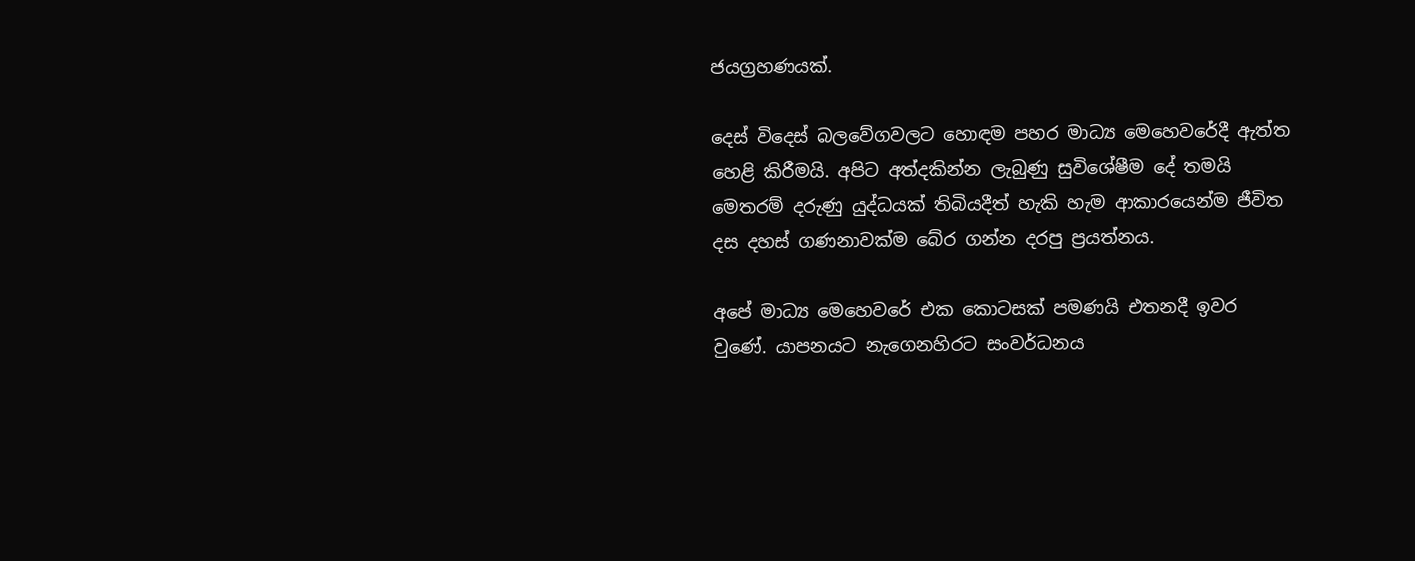ජයග්‍රහණයක්.

දෙස් විදෙස් බලවේගවලට හොඳම පහර මාධ්‍ය මෙහෙවරේදී ඇත්ත හෙළි කිරීමයි. අපිට අත්දකින්න ලැබුණු සුවිශේෂීම දේ තමයි මෙතරම් දරුණු යුද්ධයක් තිබියදීත් හැකි හැම ආකාරයෙන්ම ජීවිත දස දහස් ගණනාවක්ම බේර ගන්න දරපු ප්‍රයත්නය.

අපේ මාධ්‍ය මෙහෙවරේ එක කොටසක් පමණයි එතනදී ඉවර වුණේ. යාපනයට නැගෙනහිරට සංවර්ධනය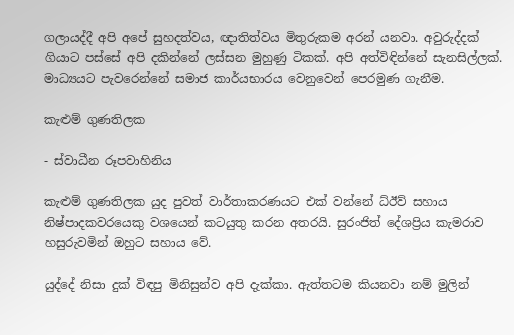ගලායද්දී අපි අපේ සුහදත්වය, ඥාතිත්වය මිතුරුකම අරන් යනවා. අවුරුද්දක් ගියාට පස්සේ අපි දකින්නේ ලස්සන මුහුණු ටිකක්. අපි අත්විඳින්නේ සැනසිල්ලක්. මාධ්‍යයට පැවරෙන්නේ සමාජ කාර්යභාරය වෙනුවෙන් පෙරමුණ ගැනීම.

කැළුම් ගුණතිලක

- ස්වාධීන රූපවාහිනිය

කැළුම් ගුණතිලක යුද පුවත් වාර්තාකරණයට එක් වන්නේ ධ්ඊව් සහාය නිෂ්පාදකවරයෙකු වශයෙන් කටයුතු කරන අතරයි. සුරංජිත් දේශප්‍රිය කැමරාව හසුරුවමින් ඔහුට සහාය වේ.

යුද්දේ නිසා දුක් විඳපු මිනිසුන්ව අපි දැක්කා. ඇත්තටම කියනවා නම් මුලින්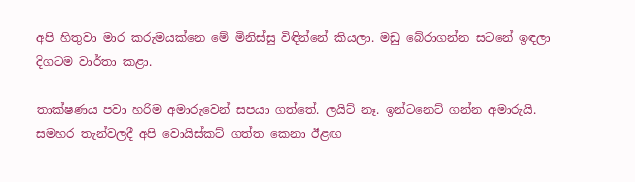අපි හිතුවා මාර කරුමයක්නෙ මේ මිනිස්සු විඳින්නේ කියලා. මඩු බේරාගන්න සටනේ ඉඳලා දිගටම වාර්තා කළා.

තාක්ෂණය පවා හරිම අමාරුවෙන් සපයා ගත්තේ. ලයිට් නෑ. ඉන්ටනෙට් ගන්න අමාරුයි. සමහර තැන්වලදී අපි වොයිස්කට් ගත්ත කෙනා ඊළඟ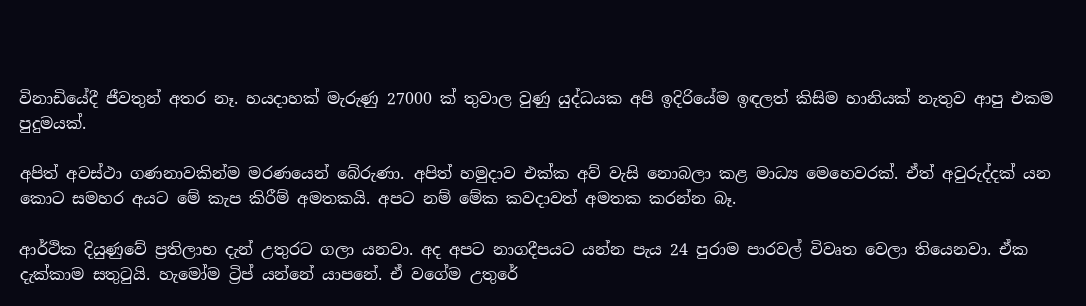විනාඩියේදී ජීවතුන් අතර නෑ. හයදාහක් මැරුණු 27000 ක් තුවාල වුණු යුද්ධයක අපි ඉදිරියේම ඉඳලත් කිසිම හානියක් නැතුව ආපු එකම පුදුමයක්.

අපිත් අවස්ථා ගණනාවකින්ම මරණයෙන් බේරුණා. අපිත් හමුදාව එක්ක අව් වැසි නොබලා කළ මාධ්‍ය මෙහෙවරක්. ඒත් අවුරුද්දක් යන කොට සමහර අයට මේ කැප කිරීම් අමතකයි. අපට නම් මේක කවදාවත් අමතක කරන්න බෑ.

ආර්ථික දියුණුවේ ප්‍රතිලාභ දැන් උතුරට ගලා යනවා. අද අපට නාගදීපයට යන්න පැය 24 පුරාම පාරවල් විවෘත වෙලා තියෙනවා. ඒක දැක්කාම සතුටුයි. හැමෝම ට්‍රිප් යන්නේ යාපනේ. ඒ වගේම උතුරේ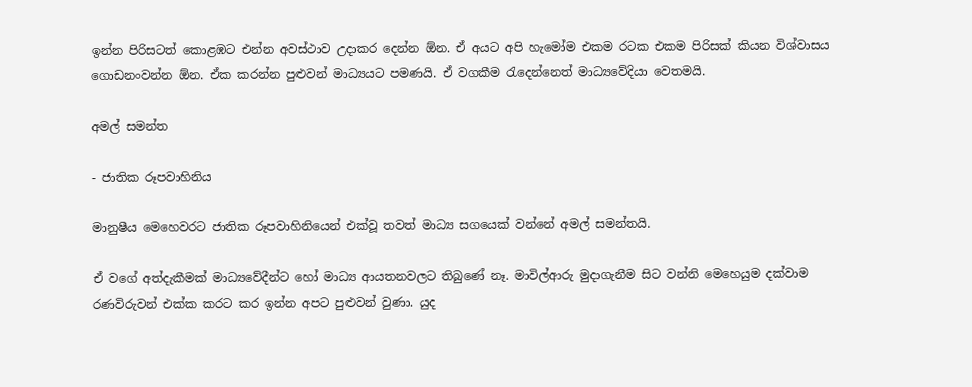ඉන්න පිරිසටත් කොළඹට එන්න අවස්ථාව උදාකර දෙන්න ඕන. ඒ අයට අපි හැමෝම එකම රටක එකම පිරිසක් කියන විශ්වාසය ගොඩනංවන්න ඕන. ඒක කරන්න පුළුවන් මාධ්‍යයට පමණයි. ඒ වගකීම රැදෙන්නෙත් මාධ්‍යවේදියා වෙතමයි.

අමල් සමන්ත

- ජාතික රූපවාහිනිය

මානුෂීය මෙහෙවරට ජාතික රූපවාහිනියෙන් එක්වූ තවත් මාධ්‍ය සගයෙක් වන්නේ අමල් සමන්තයි.

ඒ වගේ අත්දැකීමක් මාධ්‍යවේදීන්ට හෝ මාධ්‍ය ආයතනවලට තිබුණේ නෑ. මාවිල්ආරු මුදාගැනීම සිට වන්නි මෙහෙයුම දක්වාම රණවිරුවන් එක්ක කරට කර ඉන්න අපට පුළුවන් වුණා. යුද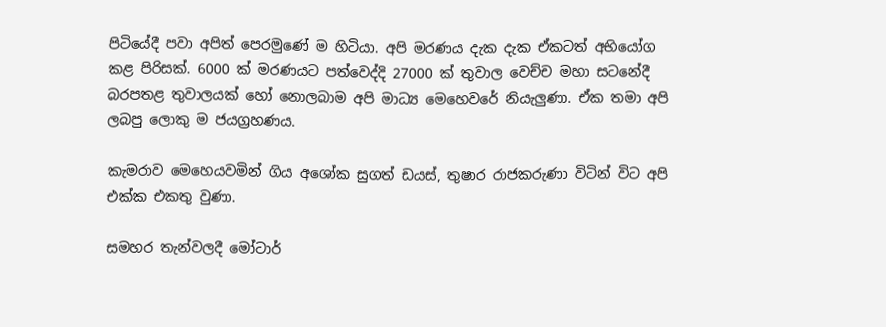පිටියේදී පවා අපිත් පෙරමුණේ ම හිටියා. අපි මරණය දැක දැක ඒකටත් අභියෝග කළ පිරිසක්. 6000 ක් මරණයට පත්වෙද්දි 27000 ක් තුවාල වෙච්ච මහා සටනේදී බරපතළ තුවාලයක් හෝ නොලබාම අපි මාධ්‍ය මෙහෙවරේ නියැලුණා. ඒක තමා අපි ලබපු ලොකු ම ජයග්‍රහණය.

කැමරාව මෙහෙයවමින් ගිය අශෝක සුගත් ඩයස්, තුෂාර රාජකරුණා විටින් විට අපි එක්ක එකතු වුණා.

සමහර තැන්වලදී මෝටාර්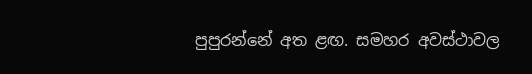පුපුරන්නේ අත ළඟ. සමහර අවස්ථාවල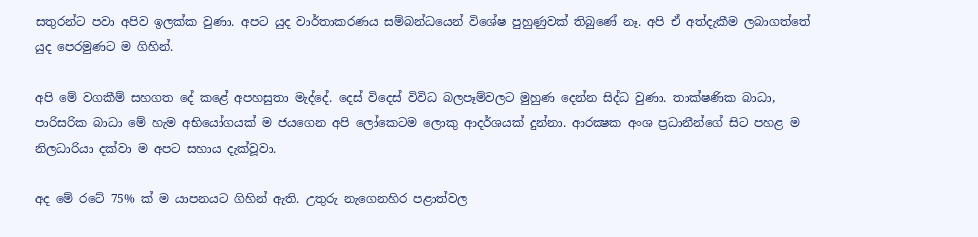සතුරන්ට පවා අපිව ඉලක්ක වුණා. අපට යුද වාර්තාකරණය සම්බන්ධයෙන් විශේෂ පුහුණුවක් තිබුණේ නෑ. අපි ඒ අත්දැකීම ලබාගත්තේ යුද පෙරමුණට ම ගිහින්.

අපි මේ වගකීම් සහගත දේ කළේ අපහසුතා මැද්දේ. දෙස් විදෙස් විවිධ බලපෑම්වලට මුහුණ දෙන්න සිද්ධ වුණා. තාක්ෂණික බාධා, පාරිසරික බාධා මේ හැම අභියෝගයක් ම ජයගෙන අපි ලෝකෙටම ලොකු ආදර්ශයක් දුන්නා. ආරක්‍ෂක අංශ ප්‍රධානීන්ගේ සිට පහළ ම නිලධාරියා දක්වා ම අපට සහාය දැක්වූවා.

අද මේ රටේ 75% ක් ම යාපනයට ගිහින් ඇති. උතුරු නැගෙනහිර පළාත්වල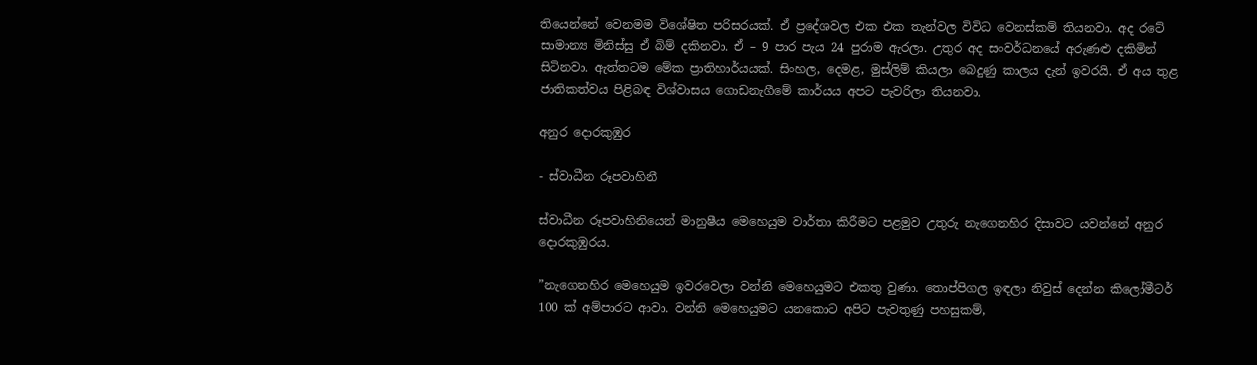තියෙන්නේ වෙනමම විශේෂිත පරිසරයක්. ඒ ප්‍රදේශවල එක එක තැන්වල විවිධ වෙනස්කම් තියනවා. අද රටේ සාමාන්‍ය මිනිස්සු ඒ බිම් දකිනවා. ඒ – 9 පාර පැය 24 පුරාම ඇරලා. උතුර අද සංවර්ධනයේ අරුණළු දකිමින් සිටිනවා. ඇත්තටම මේක ප්‍රාතිහාර්යයක්. සිංහල, දෙමළ, මුස්ලිම් කියලා බෙදුණු කාලය දැන් ඉවරයි. ඒ අය තුළ ජාතිකත්වය පිළිබඳ විශ්වාසය ගොඩනැගීමේ කාර්යය අපට පැවරිලා තියනවා.

අනුර දොරකුඹුර

- ස්වාධීන රූපවාහිනී

ස්වාධීන රූපවාහිනියෙන් මානුෂීය මෙහෙයුම වාර්තා කිරීමට පළමුව උතුරු නැගෙනහිර දිසාවට යවන්නේ අනුර දොරකුඹුරය.

”නැගෙනහිර මෙහෙයුම ඉවරවෙලා වන්නි මෙහෙයුමට එකතු වුණා. තොප්පිගල ඉඳලා නිවුස් දෙන්න කිලෝමීටර් 100 ක් අම්පාරට ආවා. වන්නි මෙහෙයුමට යනකොට අපිට පැවතුණු පහසුකම්,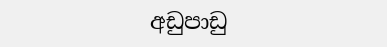අඩුපාඩු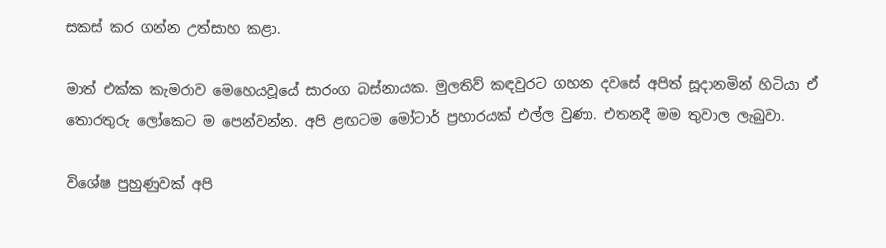සකස් කර ගන්න උත්සාහ කළා.

මාත් එක්ක කැමරාව මෙහෙයවූයේ සාරංග බස්නායක. මුලතිව් කඳවුරට ගහන දවසේ අපිත් සූදානමින් හිටියා ඒ තොරතුරු ලෝකෙට ම පෙන්වන්න. අපි ළඟටම මෝටාර් ප්‍රහාරයක් එල්ල වුණා. එතනදී මම තුවාල ලැබුවා.

විශේෂ පුහුණුවක් අපි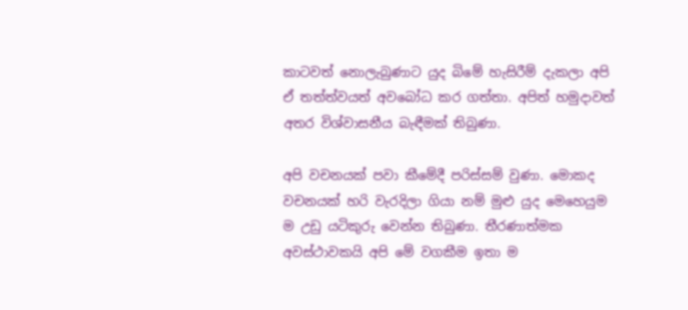කාටවත් නොලැබුණාට යුද බිමේ හැසිරීම් දැකලා අපි ඒ තත්ත්වයත් අවබෝධ කර ගත්තා. අපිත් හමුදාවත් අතර විශ්වාසනීය බැඳීමක් තිබුණා.

අපි වචනයක් පවා කීමේදී පරිස්සම් වුණා. මොකද වචනයක් හරි වැරදිලා ගියා නම් මුළු යුද මෙහෙයුම ම උඩු යටිකුරු වෙන්න තිබුණා. තීරණාත්මක අවස්ථාවකයි අපි මේ වගකීම ඉතා ම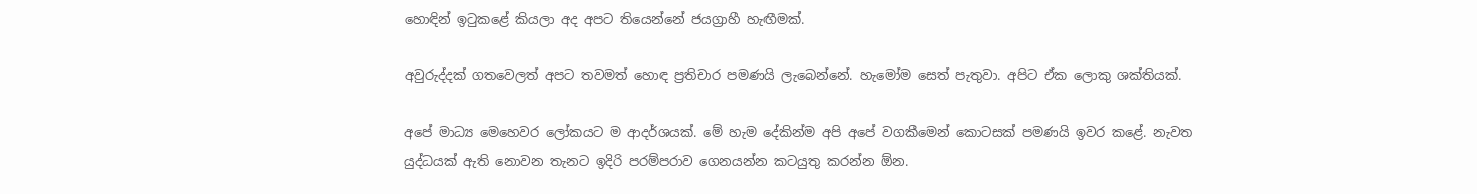හොඳින් ඉටුකළේ කියලා අද අපට තියෙන්නේ ජයග්‍රාහී හැඟීමක්.

අවුරුද්දක් ගතවෙලත් අපට තවමත් හොඳ ප්‍රතිචාර පමණයි ලැබෙන්නේ. හැමෝම සෙත් පැතුවා. අපිට ඒක ලොකු ශක්තියක්.

අපේ මාධ්‍ය මෙහෙවර ලෝකයට ම ආදර්ශයක්. මේ හැම දේකින්ම අපි අපේ වගකීමෙන් කොටසක් පමණයි ඉවර කළේ. නැවත යුද්ධයක් ඇති නොවන තැනට ඉදිරි පරම්පරාව ගෙනයන්න කටයුතු කරන්න ඕන.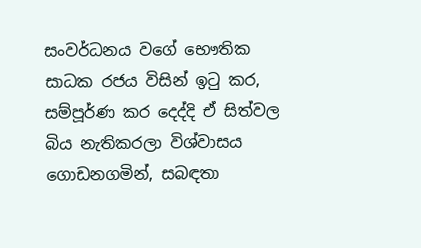සංවර්ධනය වගේ භෞතික සාධක රජය විසින් ඉටු කර, සම්පූර්ණ කර දෙද්දි ඒ සිත්වල බිය නැතිකරලා විශ්වාසය ගොඩනගමින්, සබඳතා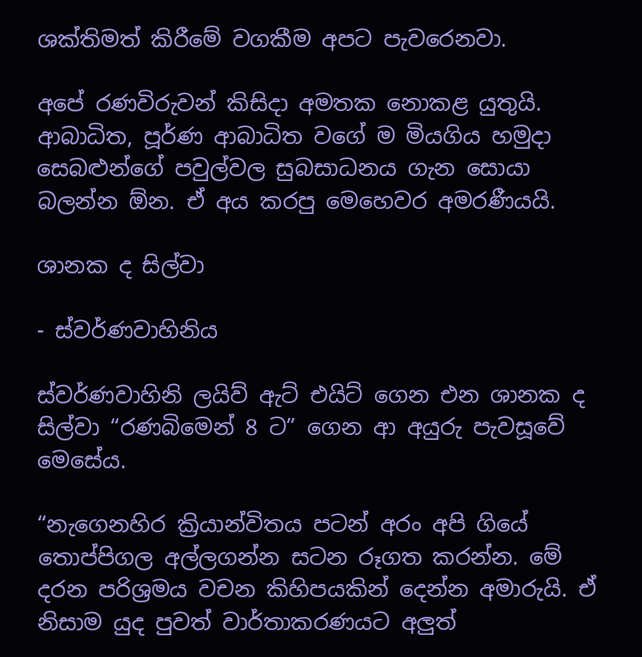ශක්තිමත් කිරීමේ වගකීම අපට පැවරෙනවා.

අපේ රණවිරුවන් කිසිදා අමතක නොකළ යුතුයි. ආබාධිත, පූර්ණ ආබාධිත වගේ ම මියගිය හමුදා සෙබළුන්ගේ පවුල්වල සුබසාධනය ගැන සොයා බලන්න ඕන. ඒ අය කරපු මෙහෙවර අමරණීයයි.

ශානක ද සිල්වා

- ස්වර්ණවාහිනිය

ස්වර්ණවාහිනි ලයිව් ඇට් එයිට් ගෙන එන ශානක ද සිල්වා “රණබිමෙන් 8 ට” ගෙන ආ අයුරු පැවසූවේ මෙසේය.

“නැගෙනහිර ක්‍රියාන්විතය පටන් අරං අපි ගියේ තොප්පිගල අල්ලගන්න සටන රූගත කරන්න. මේ දරන පරිශ්‍රමය වචන කිහිපයකින් දෙන්න අමාරුයි. ඒ නිසාම යුද පුවත් වාර්තාකරණයට අලුත්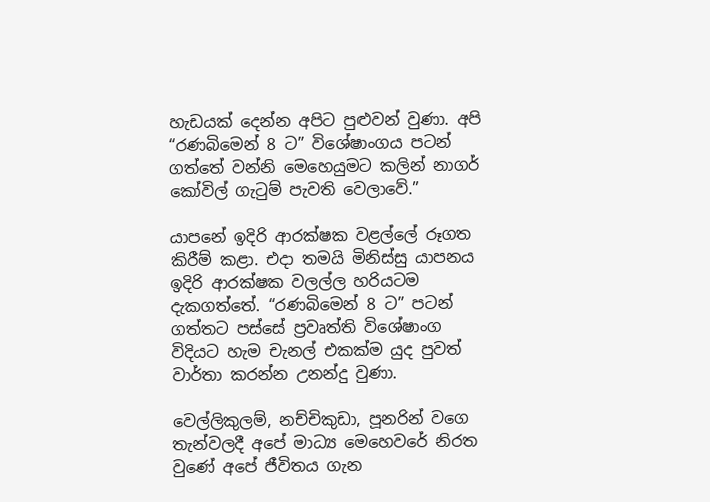හැඩයක් දෙන්න අපිට පුළුවන් වුණා. අපි “රණබිමෙන් 8 ට” විශේෂාංගය පටන් ගත්තේ වන්නි මෙහෙයුමට කලින් නාගර් කෝවිල් ගැටුම් පැවති වෙලාවේ.”

යාපනේ ඉදිරි ආරක්ෂක වළල්ලේ රූගත කිරීම් කළා. එදා තමයි මිනිස්සු යාපනය ඉදිරි ආරක්ෂක වලල්ල හරියටම දැකගත්තේ. “රණබිමෙන් 8 ට” පටන් ගත්තට පස්සේ ප්‍රවෘත්ති විශේෂාංග විදියට හැම චැනල් එකක්ම යුද පුවත් වාර්තා කරන්න උනන්දු වුණා.

වෙල්ලිකුලම්, නච්චිකුඩා, පූනරින් වගෙ තැන්වලදී අපේ මාධ්‍ය මෙහෙවරේ නිරත වුණේ අපේ ජීවිතය ගැන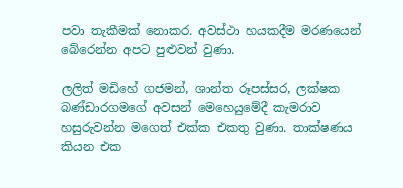පවා තැකීමක් නොකර. අවස්ථා හයකදීම මරණයෙන් බේරෙන්න අපට පුළුවන් වුණා.

ලලිත් මඩිහේ ගජමන්, ශාන්ත රූපස්සර, ලක්ෂක බණ්ඩාරගමගේ අවසන් මෙහෙයුමේදී කැමරාව හසුරුවන්න මගෙත් එක්ක එකතු වුණා. තාක්ෂණය කියන එක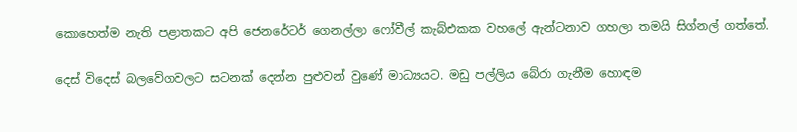කොහෙත්ම නැති පළාතකට අපි ජෙනරේටර් ගෙනල්ලා ෆෝවීල් කැබ්එකක වහලේ ඇන්ටනාව ගහලා තමයි සිග්නල් ගත්තේ.

දෙස් විදෙස් බලවේගවලට සටනක් දෙන්න පුළුවන් වුණේ මාධ්‍යයට. මඩු පල්ලිය බේරා ගැනීම හොඳම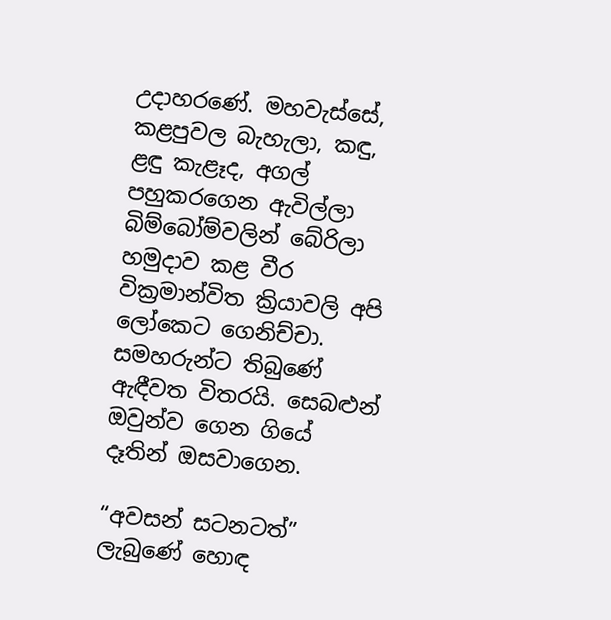උදාහරණේ. මහවැස්සේ, කළපුවල බැහැලා, කඳු, ළඳු කැළෑද, අගල් පහුකරගෙන ඇවිල්ලා බිම්බෝම්වලින් බේරිලා හමුදාව කළ වීර වික්‍රමාන්විත ක්‍රියාවලි අපි ලෝකෙට ගෙනිච්චා. සමහරුන්ට තිබුණේ ඇඳීවත විතරයි. සෙබළුන් ඔවුන්ව ගෙන ගියේ දෑතින් ඔසවාගෙන.

“අවසන් සටනටත්” ලැබුණේ හොඳ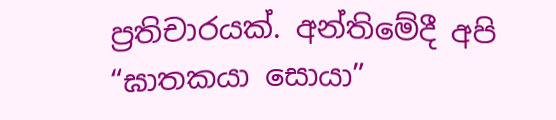ප්‍රතිචාරයක්. අන්තිමේදී අපි “ඝාතකයා සොයා”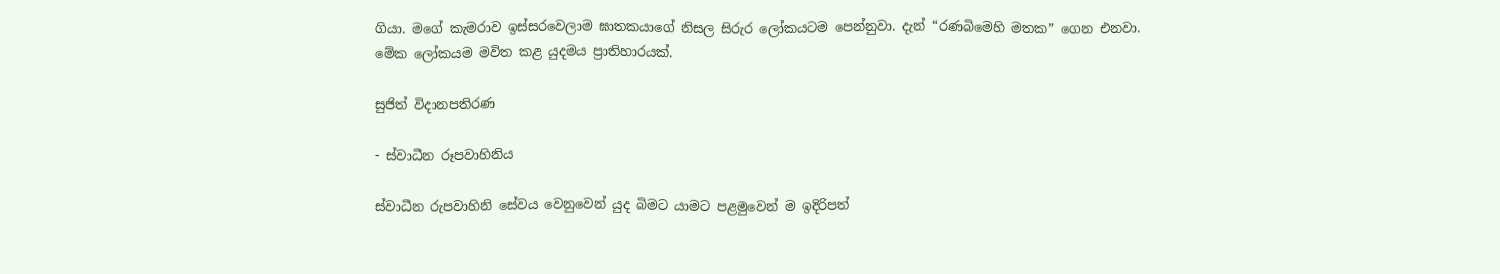ගියා. මගේ කැමරාව ඉස්සරවෙලාම ඝාතකයාගේ නිසල සිරුර ලෝකයටම පෙන්නුවා. දැන් “රණබිමෙහි මතක” ගෙන එනවා. මේක ලෝකයම මවිත කළ යුදමය ප්‍රාතිහාරයක්.

සුජිත් විදානපතිරණ

- ස්වාධීන රූපවාහිනිය

ස්වාධීන රුපවාහිනි සේවය වෙනුවෙන් යුද බිමට යාමට පළමුවෙන් ම ඉදිරිපත්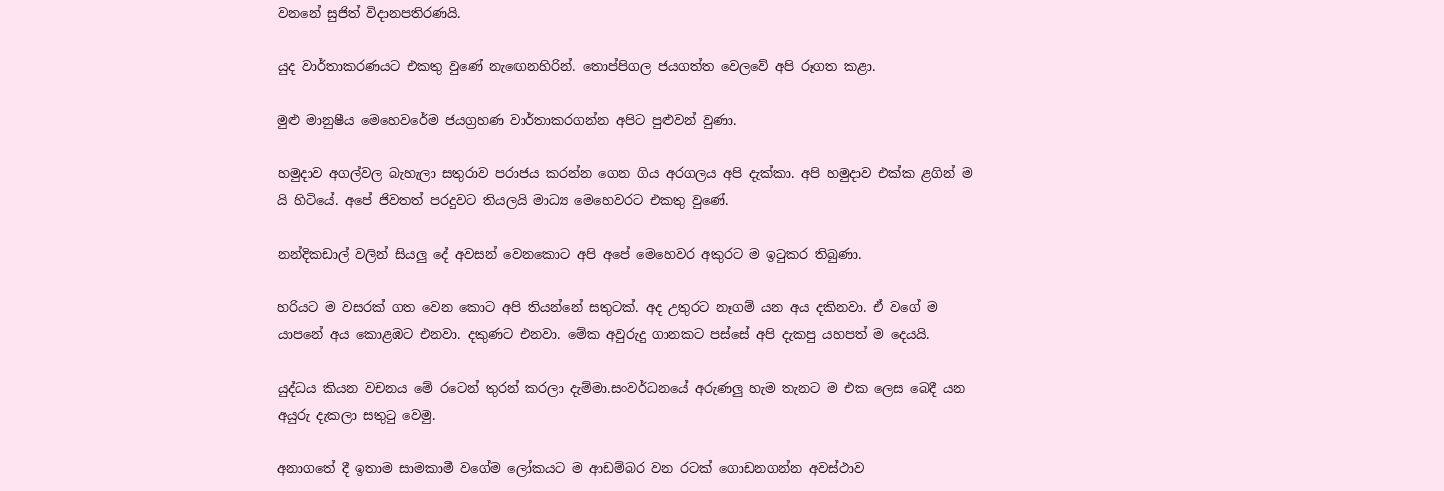වනනේ සුජිත් විදානපතිරණයි.

යුද වාර්තාකරණයට එකතු වුණේ නැඟෙනහිරින්. තොප්පිගල ජයගත්ත වෙලවේ අපි රූගත කළා.

මුළු මානුෂීය මෙහෙවරේම ජයග්‍රහණ වාර්තාකරගන්න අපිට පුළුවන් වුණා.

හමුදාව අගල්වල බැහැලා සතුරාව පරාජය කරන්න ගෙන ගිය අරගලය අපි දැක්කා. අපි හමුදාව එක්ක ළගින් ම යි හිටියේ. අපේ ජිවතත් පරදුවට තියලයි මාධ්‍ය මෙහෙවරට එකතු වුණේ.

නන්දිකඩාල් වලින් සියලු දේ අවසන් වෙනකොට අපි අපේ මෙහෙවර අකුරට ම ඉටුකර තිබුණා.

හරියට ම වසරක් ගත වෙන කොට අපි තියන්නේ සතුටක්. අද උතුරට නෑගම් යන අය දකිනවා. ඒ වගේ ම යාපනේ අය කොළඹට එනවා. දකුණට එනවා. මේක අවුරුදු ගානකට පස්සේ අපි දැකපු යහපත් ම දෙයයි.

යුද්ධය කියන වචනය මේ රටෙන් තුරන් කරලා දැම්මා.සංවර්ධනයේ අරුණලු හැම තැනට ම එක ලෙස බෙදී යන අයුරු දැකලා සතුටු වෙමු.

අනාගතේ දී ඉතාම සාමකාමී වගේම ලෝකයට ම ආඩම්බර වන රටක් ගොඩනගන්න අවස්ථාව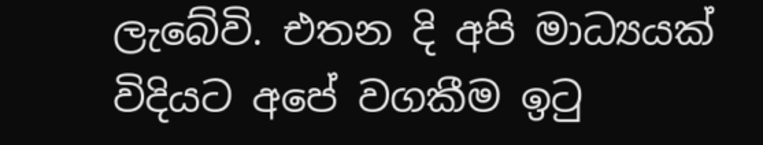ලැබේවි. එතන දි අපි මාධ්‍යයක් විදියට අපේ වගකීම ඉටු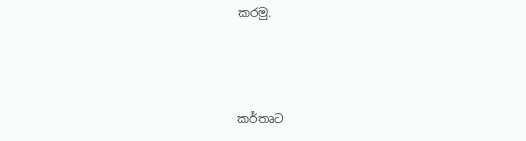කරමු.



කර්තෘට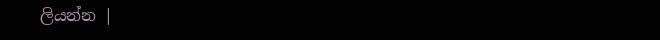ලියන්න |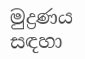මුද්‍රණය සඳහා